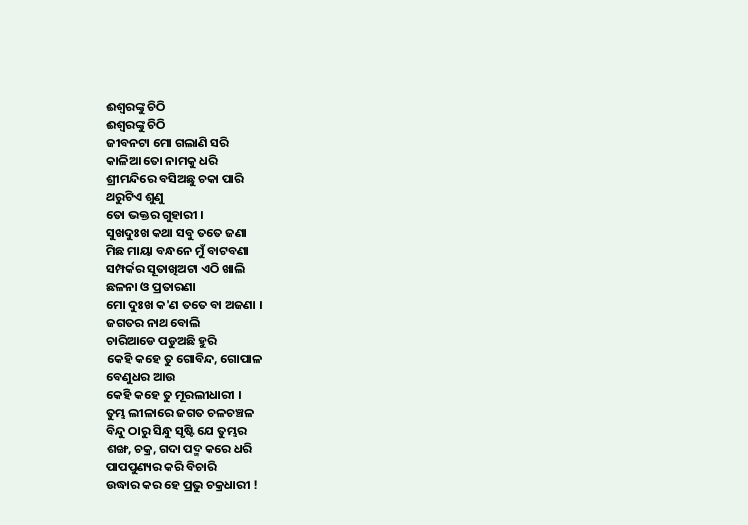ଈଶ୍ୱରଙ୍କୁ ଚିଠି
ଈଶ୍ୱରଙ୍କୁ ଚିଠି
ଜୀବନଟା ମୋ ଗଲାଣି ସରି
କାଳିଆ ତୋ ନାମକୁ ଧରି
ଶ୍ରୀମନ୍ଦିରେ ବସିଅଛୁ ଚକା ପାରି
ଥରୁଟିଏ ଶୁଣୁ
ତୋ ଭକ୍ତର ଗୁହାରୀ ।
ସୁଖଦୁଃଖ କଥା ସବୁ ତତେ ଜଣା
ମିଛ ମାୟା ବନ୍ଧନେ ମୁଁ ବାଟବଣା
ସମ୍ପର୍କର ସୂତାଖିଅଟା ଏଠି ଖାଲି
ଛଳନା ଓ ପ୍ରତାରଣା
ମୋ ଦୁଃଖ କ'ଣ ତତେ ବା ଅଜଣା ।
ଜଗତର ନାଥ ବୋଲି
ଚାରିଆଡେ ପଡୁଅଛି ହୁରି
କେହି କହେ ତୁ ଗୋବିନ୍ଦ, ଗୋପାଳ
ବେଣୁଧର ଆଉ
କେହି କହେ ତୁ ମୂରଲୀଧାରୀ ।
ତୁମ୍ଭ ଲୀଳାରେ ଜଗତ ଚଳଚଞ୍ଚଳ
ବିନ୍ଦୁ ଠାରୁ ସିନ୍ଧୁ ସୃଷ୍ଟି ଯେ ତୁମ୍ଭର
ଶଙ୍ଖ, ଚକ୍ର, ଗଦା ପଦ୍ମ କରେ ଧରି
ପାପପୁଣ୍ୟର କରି ବିଚାରି
ଉଦ୍ଧାର କର ହେ ପ୍ରଭୁ ଚକ୍ରଧାରୀ !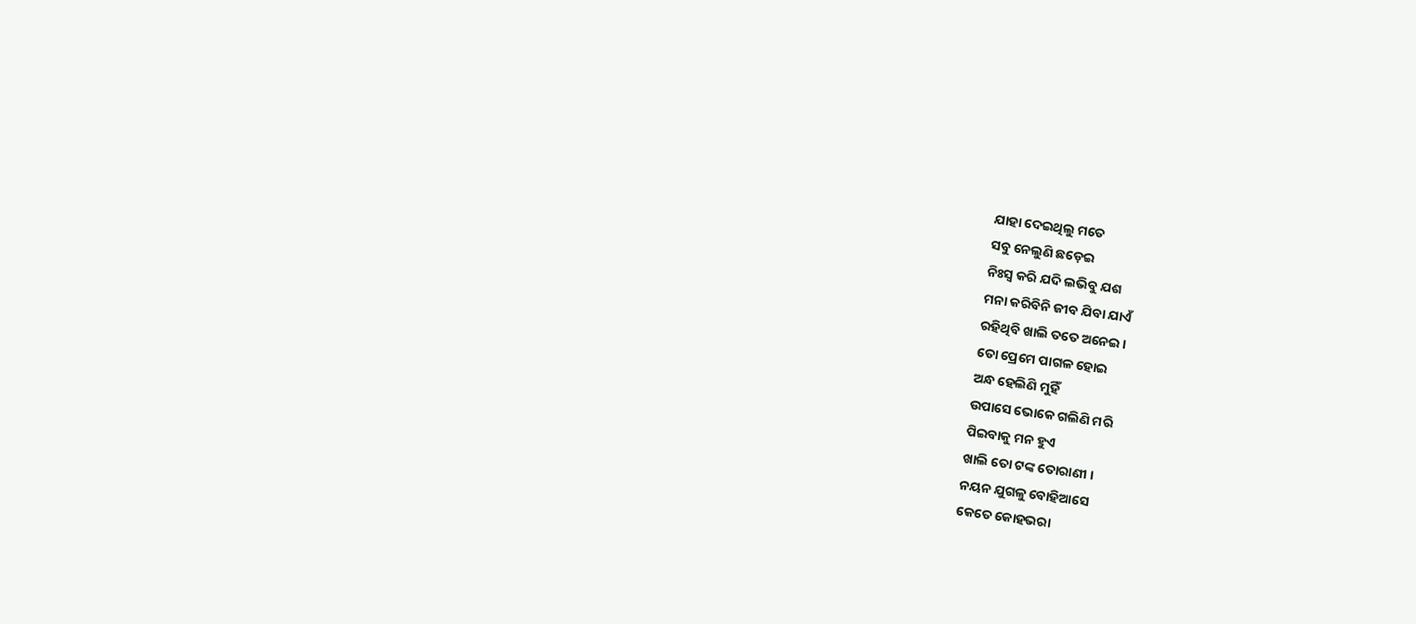ଯାହା ଦେଇଥିଲୁ ମତେ
ସବୁ ନେଲୁଣି ଛଡ଼େଇ
ନିଃସ୍ବ କରି ଯଦି ଲଭିବୁ ଯଶ
ମନା କରିବିନି ଜୀବ ଯିବା ଯାଏଁ
ରହିଥିବି ଖାଲି ତତେ ଅନେଇ ।
ତୋ ପ୍ରେମେ ପାଗଳ ହୋଇ
ଅନ୍ଧ ହେଲିଣି ମୁହିଁ
ଉପାସେ ଭୋକେ ଗଲିଣି ମରି
ପିଇବାକୁ ମନ ହୁଏ
ଖାଲି ତୋ ଟଙ୍କ ତୋରାଣୀ ।
ନୟନ ଯୁଗଳୁ ବୋହିଆସେ
କେତେ କୋହଭରା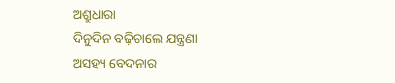ଅଶ୍ରୁଧାରା
ଦିନୁଦିନ ବଢ଼ିଚାଲେ ଯନ୍ତ୍ରଣା
ଅସହ୍ୟ ବେଦନାର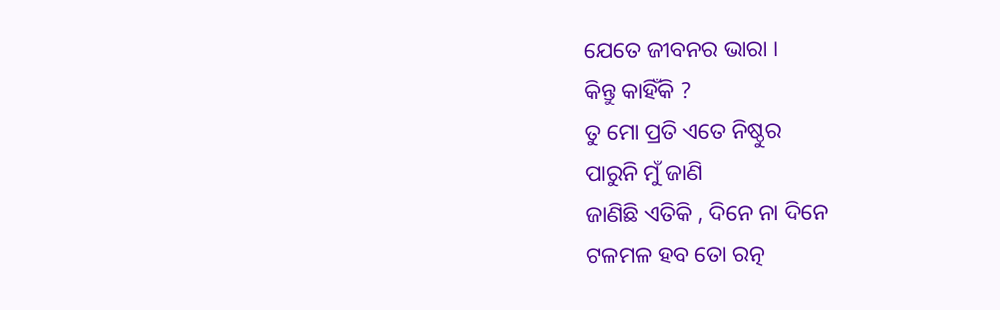ଯେତେ ଜୀବନର ଭାରା ।
କିନ୍ତୁ କାହିଁକି ?
ତୁ ମୋ ପ୍ରତି ଏତେ ନିଷ୍ଠୁର
ପାରୁନି ମୁଁ ଜାଣି
ଜାଣିଛି ଏତିକି , ଦିନେ ନା ଦିନେ
ଟଳମଳ ହବ ତୋ ରତ୍ନ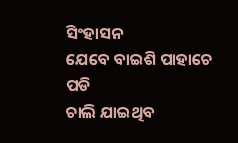ସିଂହାସନ
ଯେବେ ବାଇଶି ପାହାଚେ ପଡି
ଚାଲି ଯାଇଥିବ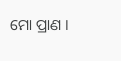ମୋ ପ୍ରାଣ ।